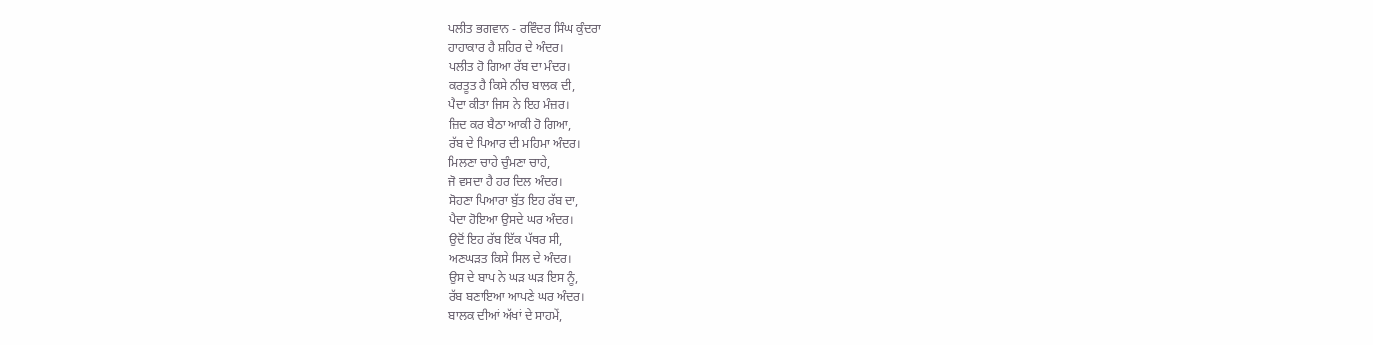ਪਲੀਤ ਭਗਵਾਨ - ਰਵਿੰਦਰ ਸਿੰਘ ਕੁੰਦਰਾ
ਹਾਹਾਕਾਰ ਹੈ ਸ਼ਹਿਰ ਦੇ ਅੰਦਰ।
ਪਲੀਤ ਹੋ ਗਿਆ ਰੱਬ ਦਾ ਮੰਦਰ।
ਕਰਤੂਤ ਹੈ ਕਿਸੇ ਨੀਚ ਬਾਲਕ ਦੀ,
ਪੈਦਾ ਕੀਤਾ ਜਿਸ ਨੇ ਇਹ ਮੰਜ਼ਰ।
ਜ਼ਿਦ ਕਰ ਬੈਠਾ ਆਕੀ ਹੋ ਗਿਆ,
ਰੱਬ ਦੇ ਪਿਆਰ ਦੀ ਮਹਿਮਾ ਅੰਦਰ।
ਮਿਲਣਾ ਚਾਹੇ ਚੁੰਮਣਾ ਚਾਹੇ,
ਜੋ ਵਸਦਾ ਹੈ ਹਰ ਦਿਲ ਅੰਦਰ।
ਸੋਹਣਾ ਪਿਆਰਾ ਬੁੱਤ ਇਹ ਰੱਬ ਦਾ,
ਪੈਦਾ ਹੋਇਆ ਉਸਦੇ ਘਰ ਅੰਦਰ।
ਉਦੋਂ ਇਹ ਰੱਬ ਇੱਕ ਪੱਥਰ ਸੀ,
ਅਣਘੜਤ ਕਿਸੇ ਸਿਲ ਦੇ ਅੰਦਰ।
ਉਸ ਦੇ ਬਾਪ ਨੇ ਘੜ ਘੜ ਇਸ ਨੂੰ,
ਰੱਬ ਬਣਾਇਆ ਆਪਣੇ ਘਰ ਅੰਦਰ।
ਬਾਲਕ ਦੀਆਂ ਅੱਖਾਂ ਦੇ ਸਾਹਮੇਂ,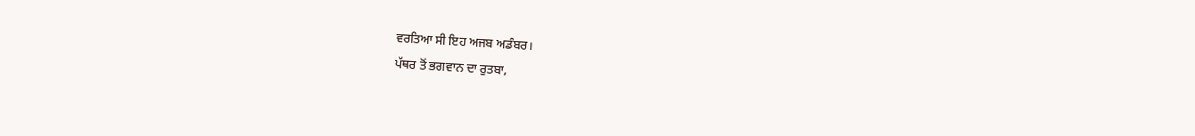ਵਰਤਿਆ ਸੀ ਇਹ ਅਜਬ ਅਡੰਬਰ।
ਪੱਥਰ ਤੋਂ ਭਗਵਾਨ ਦਾ ਰੁਤਬਾ,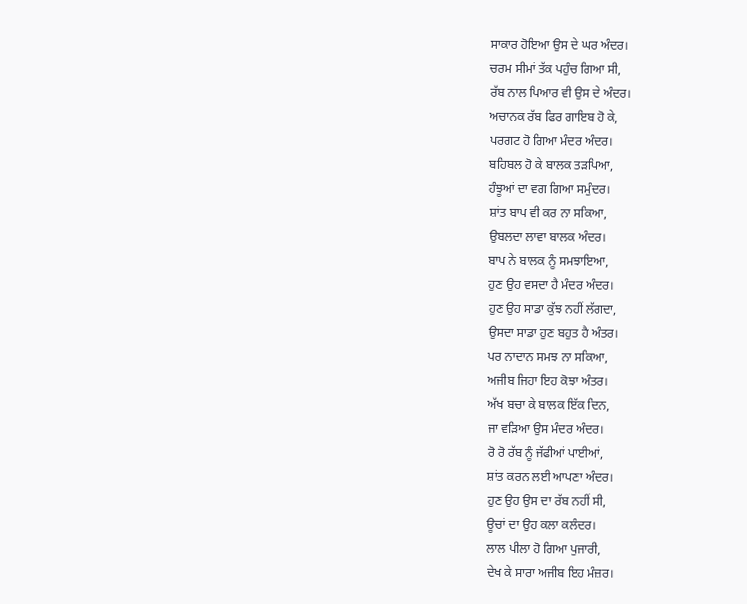ਸਾਕਾਰ ਹੋਇਆ ਉਸ ਦੇ ਘਰ ਅੰਦਰ।
ਚਰਮ ਸੀਮਾਂ ਤੱਕ ਪਹੁੰਚ ਗਿਆ ਸੀ,
ਰੱਬ ਨਾਲ ਪਿਆਰ ਵੀ ਉਸ ਦੇ ਅੰਦਰ।
ਅਚਾਨਕ ਰੱਬ ਫਿਰ ਗਾਇਬ ਹੋ ਕੇ,
ਪਰਗਟ ਹੋ ਗਿਆ ਮੰਦਰ ਅੰਦਰ।
ਬਹਿਬਲ ਹੋ ਕੇ ਬਾਲਕ ਤੜਪਿਆ,
ਹੰਝੂਆਂ ਦਾ ਵਗ ਗਿਆ ਸਮੁੰਦਰ।
ਸ਼ਾਂਤ ਬਾਪ ਵੀ ਕਰ ਨਾ ਸਕਿਆ,
ਉਬਲਦਾ ਲਾਵਾ ਬਾਲਕ ਅੰਦਰ।
ਬਾਪ ਨੇ ਬਾਲਕ ਨੂੰ ਸਮਝਾਇਆ,
ਹੁਣ ਉਹ ਵਸਦਾ ਹੈ ਮੰਦਰ ਅੰਦਰ।
ਹੁਣ ਉਹ ਸਾਡਾ ਕੁੱਝ ਨਹੀਂ ਲੱਗਦਾ,
ਉਸਦਾ ਸਾਡਾ ਹੁਣ ਬਹੁਤ ਹੈ ਅੰਤਰ।
ਪਰ ਨਾਦਾਨ ਸਮਝ ਨਾ ਸਕਿਆ,
ਅਜੀਬ ਜਿਹਾ ਇਹ ਕੋਝਾ ਅੰਤਰ।
ਅੱਖ ਬਚਾ ਕੇ ਬਾਲਕ ਇੱਕ ਦਿਨ,
ਜਾ ਵੜਿਆ ਉਸ ਮੰਦਰ ਅੰਦਰ।
ਰੋ ਰੋ ਰੱਬ ਨੂੰ ਜੱਫੀਆਂ ਪਾਈਆਂ,
ਸ਼ਾਂਤ ਕਰਨ ਲਈ ਆਪਣਾ ਅੰਦਰ।
ਹੁਣ ਉਹ ਉਸ ਦਾ ਰੱਬ ਨਹੀਂ ਸੀ,
ਊਚਾਂ ਦਾ ਉਹ ਕਲਾ ਕਲੰਦਰ।
ਲਾਲ ਪੀਲਾ ਹੋ ਗਿਆ ਪੁਜਾਰੀ,
ਦੇਖ ਕੇ ਸਾਰਾ ਅਜੀਬ ਇਹ ਮੰਜ਼ਰ।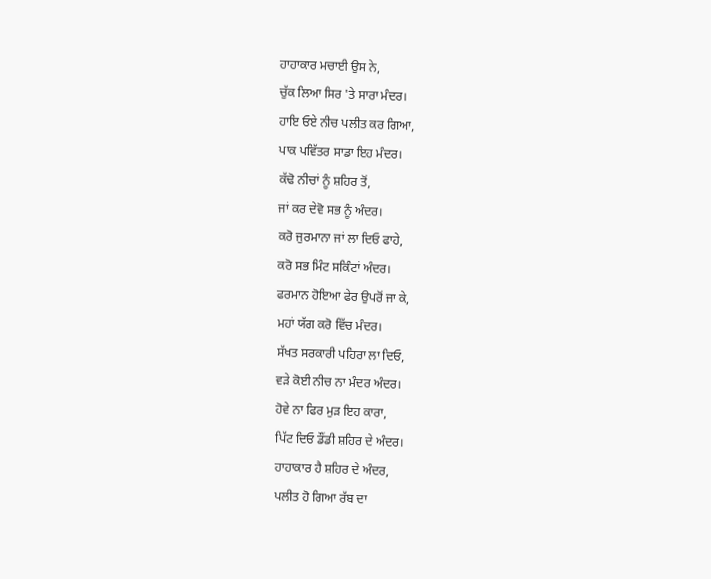ਹਾਹਾਕਾਰ ਮਚਾਈ ਉਸ ਨੇ,
ਚੁੱਕ ਲਿਆ ਸਿਰ 'ਤੇ ਸਾਰਾ ਮੰਦਰ।
ਹਾਇ ਓਏ ਨੀਚ ਪਲੀਤ ਕਰ ਗਿਆ,
ਪਾਕ ਪਵਿੱਤਰ ਸਾਡਾ ਇਹ ਮੰਦਰ।
ਕੱਢੋ ਨੀਚਾਂ ਨੂੰ ਸ਼ਹਿਰ ਤੋਂ,
ਜਾਂ ਕਰ ਦੇਵੋ ਸਭ ਨੂੰ ਅੰਦਰ।
ਕਰੋ ਜੁਰਮਾਨਾ ਜਾਂ ਲਾ ਦਿਓ ਫਾਹੇ,
ਕਰੋ ਸਭ ਮਿੰਟ ਸਕਿੰਟਾਂ ਅੰਦਰ।
ਫਰਮਾਨ ਹੋਇਆ ਫੇਰ ਉਪਰੋਂ ਜਾ ਕੇ,
ਮਹਾਂ ਯੱਗ ਕਰੋ ਵਿੱਚ ਮੰਦਰ।
ਸੱਖਤ ਸਰਕਾਰੀ ਪਹਿਰਾ ਲਾ ਦਿਓ,
ਵੜੇ ਕੋਈ ਨੀਚ ਨਾ ਮੰਦਰ ਅੰਦਰ।
ਹੋਵੇ ਨਾ ਫਿਰ ਮੁੜ ਇਹ ਕਾਰਾ,
ਪਿੱਟ ਦਿਓ ਡੌਂਡੀ ਸ਼ਹਿਰ ਦੇ ਅੰਦਰ।
ਹਾਹਾਕਾਰ ਹੈ ਸ਼ਹਿਰ ਦੇ ਅੰਦਰ,
ਪਲੀਤ ਹੋ ਗਿਆ ਰੱਬ ਦਾ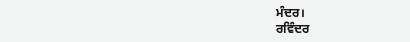ਮੰਦਰ।
ਰਵਿੰਦਰ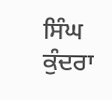ਸਿੰਘ ਕੁੰਦਰਾ